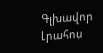Գլխավոր Լրահոս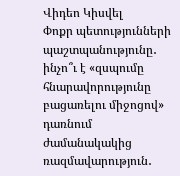Վիդեո Կիսվել
Փոքր պետությունների պաշտպանությունը․ ինչո՞ւ է «զսպումը հնարավորությունը բացառելու միջոցով» դառնում ժամանակակից ռազմավարություն․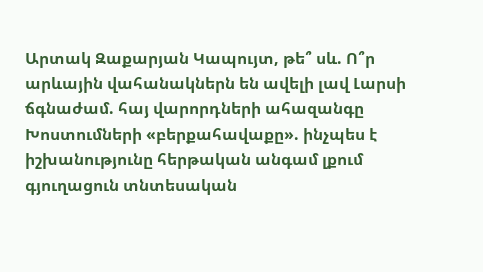Արտակ Զաքարյան Կապույտ, թե՞ սև. Ո՞ր արևային վահանակներն են ավելի լավ Լարսի ճգնաժամ. հայ վարորդների ահազանգը Խոստումների «բերքահավաքը». ինչպես է իշխանությունը հերթական անգամ լքում գյուղացուն տնտեսական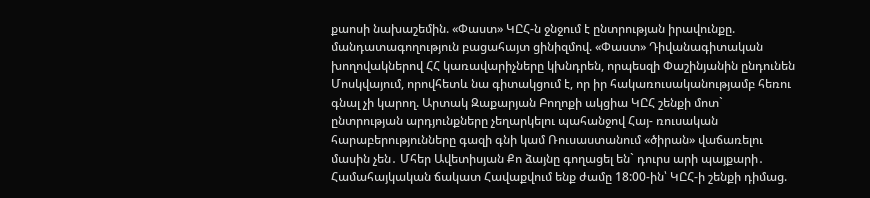քաոսի նախաշեմին. «Փաստ» ԿԸՀ-ն ջնջում է ընտրության իրավունքը. մանդատագողություն բացահայտ ցինիզմով. «Փաստ» Դիվանագիտական խողովակներով ՀՀ կառավարիչները կխնդրեն, որպեսզի Փաշինյանին ընդունեն Մոսկվայում, որովհետև նա գիտակցում է, որ իր հակառուսականությամբ հեռու գնալ չի կարող. Արտակ Զաքարյան Բողոքի ակցիա ԿԸՀ շենքի մոտ` ընտրության արդյունքները չեղարկելու պահանջով Հայ- ռուսական հարաբերությունները գազի գնի կամ Ռուսաստանում «ծիրան» վաճառելու մասին չեն․ Մհեր Ավետիսյան Քո ձայնը գողացել են` դուրս արի պայքարի․ Համահայկական ճակատ Հավաքվում ենք ժամը 18:00-ին՝ ԿԸՀ-ի շենքի դիմաց.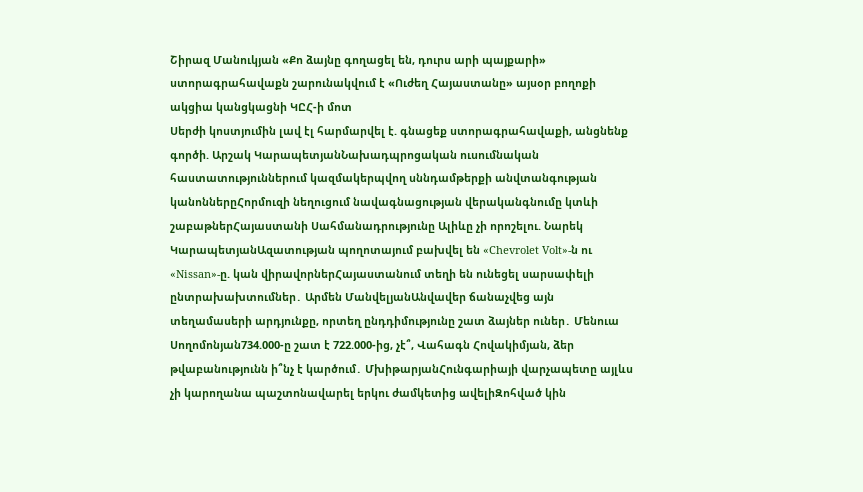Շիրազ Մանուկյան «Քո ձայնը գողացել են, դուրս արի պայքարի» ստորագրահավաքն շարունակվում է «Ուժեղ Հայաստանը» այսօր բողոքի ակցիա կանցկացնի ԿԸՀ-ի մոտ
Սերժի կոստյումին լավ էլ հարմարվել է. գնացեք ստորագրահավաքի, անցնենք գործի. Արշակ ԿարապետյանՆախադպրոցական ուսումնական հաստատություններում կազմակերպվող սննդամթերքի անվտանգության կանոններըՀորմուզի նեղուցում նավագնացության վերականգնումը կտևի շաբաթներՀայաստանի Սահմանադրությունը Ալիևը չի որոշելու. Նարեկ ԿարապետյանԱզատության պողոտայում բախվել են «Chevrolet Volt»-ն ու «Nissan»-ը. կան վիրավորներՀայաստանում տեղի են ունեցել սարսափելի ընտրախախտումներ․ Արմեն ՄանվելյանԱնվավեր ճանաչվեց այն տեղամասերի արդյունքը, որտեղ ընդդիմությունը շատ ձայներ ուներ․ Մենուա Սողոմոնյան734.000-ը շատ է 722.000-ից, չէ՞, Վահագն Հովակիմյան, ձեր թվաբանությունն ի՞նչ է կարծում․ ՄխիթարյանՀունգարիայի վարչապետը այլևս չի կարողանա պաշտոնավարել երկու ժամկետից ավելիԶոհված կին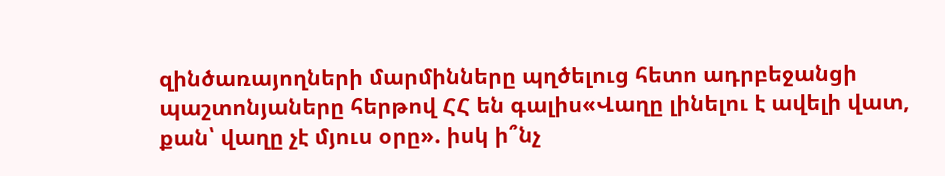զինծառայողների մարմինները պղծելուց հետո ադրբեջանցի պաշտոնյաները հերթով ՀՀ են գալիս«Վաղը լինելու է ավելի վատ, քան՝ վաղը չէ մյուս օրը». իսկ ի՞նչ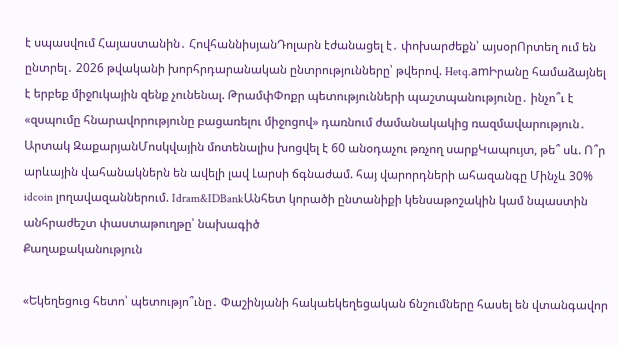է սպասվում Հայաստանին․ ՀովհաննիսյանԴոլարն էժանացել է․ փոխարժեքն՝ այսօրՈրտեղ ում են ընտրել․ 2026 թվականի խորհրդարանական ընտրությունները՝ թվերով. Hetq.amԻրանը համաձայնել է երբեք միջnւկային զենք չունենալ. ԹրամփՓոքր պետությունների պաշտպանությունը․ ինչո՞ւ է «զսպումը հնարավորությունը բացառելու միջոցով» դառնում ժամանակակից ռազմավարություն․ Արտակ ԶաքարյանՄոսկվային մոտենալիս խոցվել է 60 անօդաչու թռչող սարքԿապույտ, թե՞ սև. Ո՞ր արևային վահանակներն են ավելի լավ Լարսի ճգնաժամ. հայ վարորդների ահազանգը Մինչև 30% idcoin լողավազաններում. Idram&IDBankԱնհետ կորածի ընտանիքի կենսաթոշակին կամ նպաստին անհրաժեշտ փաստաթուղթը՝ նախագիծ
Քաղաքականություն

«Եկեղեցուց հետո՝ պետությո՞ւնը․ Փաշինյանի հակաեկեղեցական ճնշումները հասել են վտանգավոր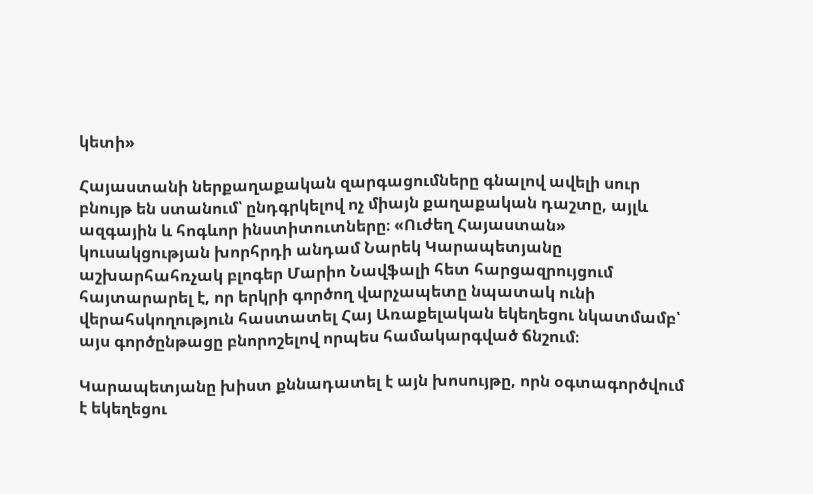կետի»

Հայաստանի ներքաղաքական զարգացումները գնալով ավելի սուր բնույթ են ստանում՝ ընդգրկելով ոչ միայն քաղաքական դաշտը, այլև ազգային և հոգևոր ինստիտուտները։ «Ուժեղ Հայաստան» կուսակցության խորհրդի անդամ Նարեկ Կարապետյանը աշխարհահռչակ բլոգեր Մարիո Նավֆալի հետ հարցազրույցում հայտարարել է, որ երկրի գործող վարչապետը նպատակ ունի վերահսկողություն հաստատել Հայ Առաքելական եկեղեցու նկատմամբ՝ այս գործընթացը բնորոշելով որպես համակարգված ճնշում։

Կարապետյանը խիստ քննադատել է այն խոսույթը, որն օգտագործվում է եկեղեցու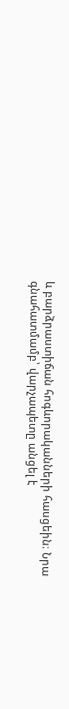և բարձրաստիճան հոգևորականների հասցեին։ Նրա գնահատմամբ՝ վարչապետը անցել է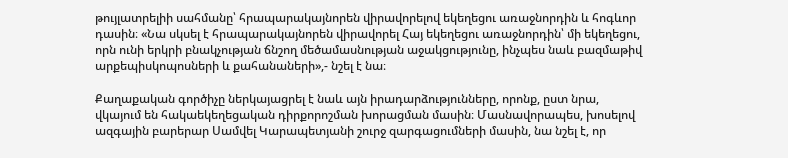թույլատրելիի սահմանը՝ հրապարակայնորեն վիրավորելով եկեղեցու առաջնորդին և հոգևոր դասին։ «Նա սկսել է հրապարակայնորեն վիրավորել Հայ եկեղեցու առաջնորդին՝ մի եկեղեցու, որն ունի երկրի բնակչության ճնշող մեծամասնության աջակցությունը, ինչպես նաև բազմաթիվ արքեպիսկոպոսների և քահանաների»,- նշել է նա։

Քաղաքական գործիչը ներկայացրել է նաև այն իրադարձությունները, որոնք, ըստ նրա, վկայում են հակաեկեղեցական դիրքորոշման խորացման մասին։ Մասնավորապես, խոսելով ազգային բարերար Սամվել Կարապետյանի շուրջ զարգացումների մասին, նա նշել է, որ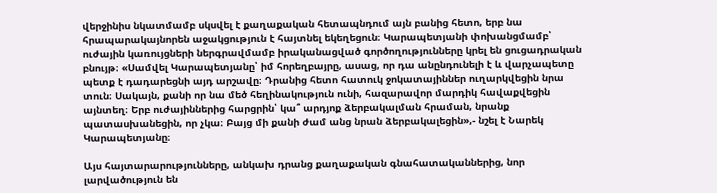վերջինիս նկատմամբ սկսվել է քաղաքական հետապնդում այն բանից հետո, երբ նա հրապարակայնորեն աջակցություն է հայտնել եկեղեցուն։ Կարապետյանի փոխանցմամբ՝ ուժային կառույցների ներգրավմամբ իրականացված գործողությունները կրել են ցուցադրական բնույթ։ «Սամվել Կարապետյանը՝ իմ հորեղբայրը, ասաց, որ դա անընդունելի է և վարչապետը պետք է դադարեցնի այդ արշավը։ Դրանից հետո հատուկ ջոկատայիններ ուղարկվեցին նրա տուն։ Սակայն, քանի որ նա մեծ հեղինակություն ունի, հազարավոր մարդիկ հավաքվեցին այնտեղ։ Երբ ուժայիններից հարցրին՝ կա՞ արդյոք ձերբակալման հրաման, նրանք պատասխանեցին, որ չկա։ Բայց մի քանի ժամ անց նրան ձերբակալեցին»,- նշել է Նարեկ Կարապետյանը։

Այս հայտարարությունները, անկախ դրանց քաղաքական գնահատականներից, նոր լարվածություն են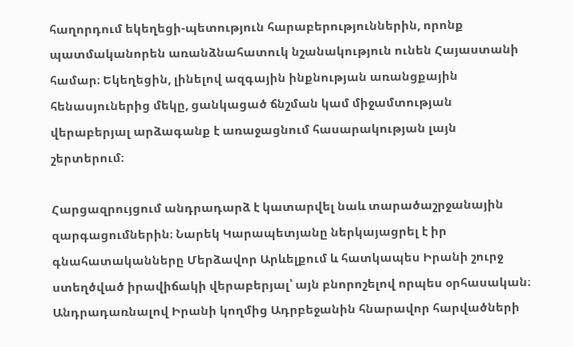հաղորդում եկեղեցի-պետություն հարաբերություններին, որոնք պատմականորեն առանձնահատուկ նշանակություն ունեն Հայաստանի համար։ Եկեղեցին, լինելով ազգային ինքնության առանցքային հենասյուներից մեկը, ցանկացած ճնշման կամ միջամտության վերաբերյալ արձագանք է առաջացնում հասարակության լայն շերտերում։

Հարցազրույցում անդրադարձ է կատարվել նաև տարածաշրջանային զարգացումներին։ Նարեկ Կարապետյանը ներկայացրել է իր գնահատականները Մերձավոր Արևելքում և հատկապես Իրանի շուրջ ստեղծված իրավիճակի վերաբերյալ՝ այն բնորոշելով որպես օրհասական։ Անդրադառնալով Իրանի կողմից Ադրբեջանին հնարավոր հարվածների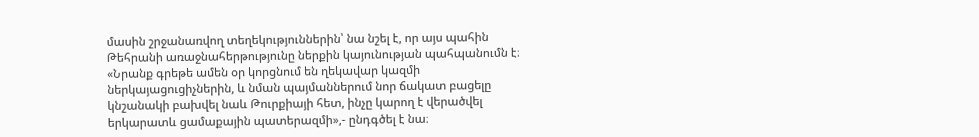մասին շրջանառվող տեղեկություններին՝ նա նշել է, որ այս պահին Թեհրանի առաջնահերթությունը ներքին կայունության պահպանումն է։ «Նրանք գրեթե ամեն օր կորցնում են ղեկավար կազմի ներկայացուցիչներին, և նման պայմաններում նոր ճակատ բացելը կնշանակի բախվել նաև Թուրքիայի հետ, ինչը կարող է վերածվել երկարատև ցամաքային պատերազմի»,- ընդգծել է նա։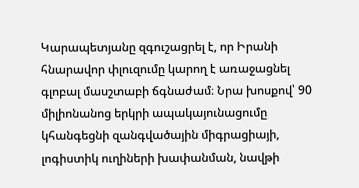Կարապետյանը զգուշացրել է, որ Իրանի հնարավոր փլուզումը կարող է առաջացնել գլոբալ մասշտաբի ճգնաժամ։ Նրա խոսքով՝ 90 միլիոնանոց երկրի ապակայունացումը կհանգեցնի զանգվածային միգրացիայի, լոգիստիկ ուղիների խափանման, նավթի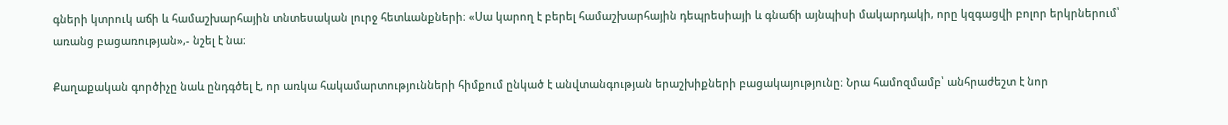գների կտրուկ աճի և համաշխարհային տնտեսական լուրջ հետևանքների։ «Սա կարող է բերել համաշխարհային դեպրեսիայի և գնաճի այնպիսի մակարդակի, որը կզգացվի բոլոր երկրներում՝ առանց բացառության»,- նշել է նա։

Քաղաքական գործիչը նաև ընդգծել է, որ առկա հակամարտությունների հիմքում ընկած է անվտանգության երաշխիքների բացակայությունը։ Նրա համոզմամբ՝ անհրաժեշտ է նոր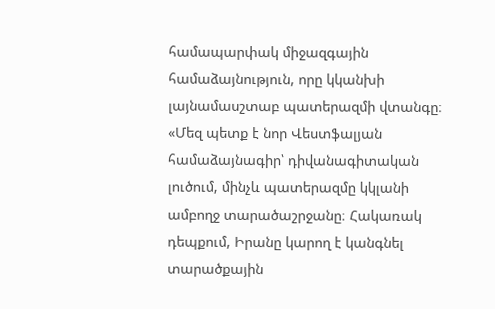համապարփակ միջազգային համաձայնություն, որը կկանխի լայնամասշտաբ պատերազմի վտանգը։ «Մեզ պետք է նոր Վեստֆալյան համաձայնագիր՝ դիվանագիտական լուծում, մինչև պատերազմը կկլանի ամբողջ տարածաշրջանը։ Հակառակ դեպքում, Իրանը կարող է կանգնել տարածքային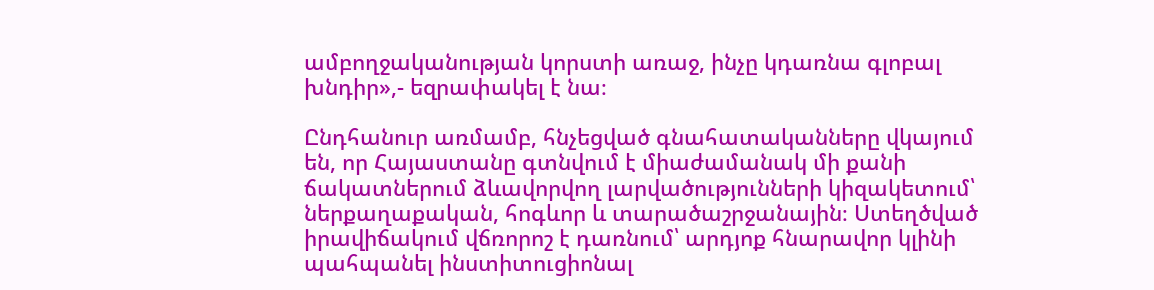ամբողջականության կորստի առաջ, ինչը կդառնա գլոբալ խնդիր»,- եզրափակել է նա։

Ընդհանուր առմամբ, հնչեցված գնահատականները վկայում են, որ Հայաստանը գտնվում է միաժամանակ մի քանի ճակատներում ձևավորվող լարվածությունների կիզակետում՝ ներքաղաքական, հոգևոր և տարածաշրջանային։ Ստեղծված իրավիճակում վճռորոշ է դառնում՝ արդյոք հնարավոր կլինի պահպանել ինստիտուցիոնալ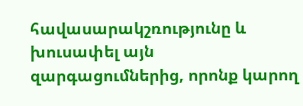հավասարակշռությունը և խուսափել այն զարգացումներից, որոնք կարող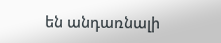են անդառնալի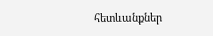հետևանքներ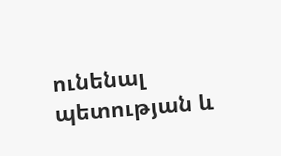ունենալ պետության և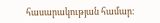հասարակության համար։